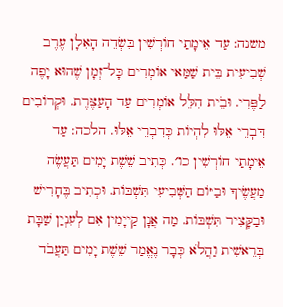משנה: עַד אֵימָתַי חוֹרְשִׁין בִּשְׂדֵה הָאִלָן עֶרֶב שְׁבִיעִית בֵּית שַׁמַּאי אוֹמְרִים כָּל־זְמָן שֶׁהוּא יָפֶה לַפֶּרִי. וּבֵֹית הִלֵּל אוֹמְרִים עַד הָעַצֶּרֶת. וּקְרוֹבִים דִּבֽרֵי אֵלּוּ לִהְיוֹת כְּדִבְרֵי אֵלּוּ. הלכה: עַד אֵימָתַי חוֹרְשִׁין כו׳. כְּתִיב שֵׁשֶׁת יָמִים תַּעֲשֶׂה מַעֲשֶׂיךָ וּבַיּוֹם הַשְּׁבִיעִי תִּשְׁבּוֹת. וּכְתִיב בֶּחָרִישׁ וּבַקָּצִיר תִּשְׁבּוֹת. מַה אֲנָן קַייָמִין אִם לְעִנְיַן שַׁבָּת בְּרֵאשִׁית וַהֲלֹא כְּבָר נֶאֱמַר שֵׁשֶׁת יָמִים תַּעֲבֹד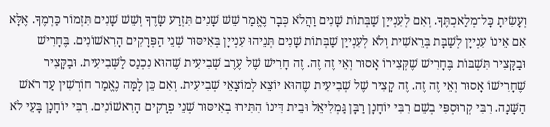וְעָשִׂיתָ כָּל־מְלַאכְתֶּךָ. וְאִם לְעִנְייַן שַׁבְּתוֹת שָׁנִים וַהֲלֹא כְּבָר נֶאֱמַר שֵׁשׁ שָׁנִים תִּזְרַע שָׂדֶךָ וְשֵׁשׁ שָׁנִים תִּזְמוֹר כַּרְמֶךָ. אֶלָּא אִם אֵינוֹ עִנְייָן לְשַׁבָּת בְּרֵאשִׁית וְלֹא לְעִנְייַן שַׁבְּתוֹת שָׁנִים תְּנֵיהוּ עִנְייָן בְּאִיסּוּר שְׁנֵי הַפְּרָקִים הָרִאשׁוֹנִים. בֶּחָרִישׁ וּבַקָּצִיר תִּשְׁבּוֹת בֶּחָרִישׁ שֶׁקְּצִירוֹ אָסוּר וְאֵי זֶה זֶה. זֶה חָרִישׁ שֶׁל עֶרֶב שְׁבִיעִית שֶׁהוּא נִכְנַס לַשְּׁבִיעִית. וּבַקָּצִיר שֶׁחָרִישׁוֹ אָסוּר וְאֵי זֶה זֶה. זֶה קָצִיר שֶׁל שְׁבִיעִית שֶהוּא יוֹצֵא לְמוֹצָאֵי שְׁבִיעִית. וְאִם כֵּן לָמָּה נֶאֱמַר חוֹרְשִׁין עַד רֹאשׁ הַשָּׁנָה. רִבִּי קְרוּסְפִּי בְשֵׁם רִבִּי יוֹחָנָן רַבָּן גַּמְלִיאֵל וּבֵית דִּינוֹ הִתִּירוּ בְאִיסּוּר שְׁנֵי פְרָקִים הָרִאשׁוֹנִים. רִבִּי יוֹחָנָן בָּעֵי לֹא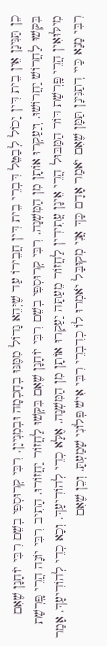כֵן תַּנִּינָן אֵין בֵית דִּין יָכוֹל לְבַטֵּל דִּבְרֵי בֵית דִּין חֲבֵירוֹ עַד שֶׁיְּהֵא גָדוֹל מִמֶּנּוּ בְחָכְמָה וּבְמִנְייָן. רִבִּי קְרוּסְפִּי בְשֵׁם רִבִּי יוֹחָנָן שֶׁאִם בִּקְּשׁוּ לַחֲרוֹשׁ יַחֲרוֹשׁוּ. וְיַעַקְרוּ אוֹתָן מִן הַמִּשְׁנָה. רִבִּי קְרוּסְפִּי בְשֵׁם רִבִּי יוֹחָנָן שֶׁאִם בִּקְּשׁוּ לַחֲזוֹר יַחֲזוֹרוּ. הָתִיב רִבִּי יוֹנָה הֲרֵי פָּֽרְשַׁת מִילּוּאִין הֲרֵי פָּֽרְשַׁת דּוֹר הַמַּבּוּל הֲרֵי אֵינָן עֲתִידִין לַחֲזוֹר מֵעַתָּה יַעַקְרוּ אוֹתָן מִן הַמִּשְׁנָה. אֶלָּא כְדֵי לְהוֹדִיעָךְ. וְכָא כְדֵי לְהוֹדִיעָךְ. אָמַר רִבִּי מָנָא כַּיי דְתַנִּינָן תַּמָּן שֶׁאִם יֹאמַר אָדָם כָּךְ אֲנִי מְקוּבָּל יֹאמְרוּ לוֹ כְדִבְרֵי רִבִּי אִישׁ פְּלוֹנִי שָׁמַעְתָּ. וְכֵן שֶׁאִם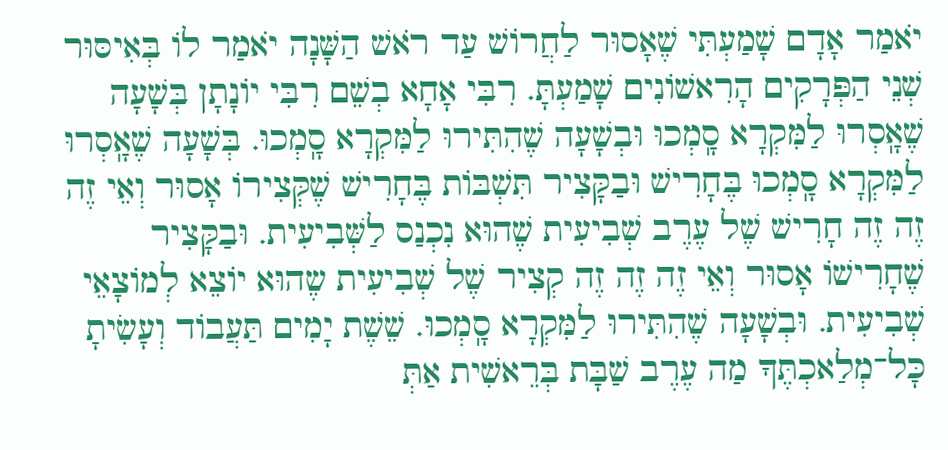יֹאמַר אָדָם שָׁמַעְתִּי שֶׁאָסוּר לַחֲרוֹשׁ עַד רֹאשׁ הַשָּׁנָה יֹאמַר לוֹ בְּאִיסּוּר שְׁנֵי הַפְּרָקִים הָרִאשׁוֹנִים שָׁמַעְתָּ. רִבִּי אָחָא בְשֵׁם רִבִּי יוֹנָתָן בְּשָׁעָה שֶׁאָֽסְרוּ לַמִּקְרָא סָֽמְכוּ וּבְשָׁעָה שֶׁהִתִּירוּ לַמִּקְרָא סָֽמְכוּ. בְּשָׁעָה שֶׁאָֽסְרוּ לַמִּקְרָא סָֽמְכוּ בֶּחָרִישׁ וּבַקָּצִיר תִּשְׁבּוֹת בֶּחָרִישׁ שֶׁקְּצִירוֹ אָסוּר וְאֵי זֶה זֶה זֶה חָרִישׁ שֶׁל עֶרֶב שְׁבִיעִית שֶׁהוּא נִכְנַס לַשְּׁבִיעִית. וּבַקָּצִיר שֶׁחָרִישׁוֹ אָסוּר וְאֵי זֶה זֶה זֶה קְצִיר שֶׁל שְׁבִיעִית שֶהוּא יוֹצֵא לְמוֹצָאֵי שְׁבִיעִית. וּבְשָׁעָה שֶׁהִתִּירוּ לַמִּקְרָא סָֽמְכוּ. שֵׁשֶׁת יָמִים תַּעֲבוֹד וְעָשִׂיתָ כָּל־מְלַאכְתֶּךָ מַה עֶרֶב שַׁבָּת בְּרֵאשִׁית אַתְּ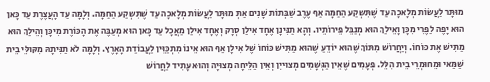מוּתָּר לַעֲשׂוֹת מְלָאכָה עַד שֶׁתִּשְקַע הַחַמָּה אַף עֶרֶב שַׁבְּתוֹת שָׁנִים אַתְּ מוּתָּר לַעֲשׂוֹת מְלָאכָה עַד שֶׁתִּשְקַע הַחַמָּה. וְלָמָּה עַד הָעֲצֶרֶת עַד כָּאן הוּא יָפֶה לַפֶּרִי מִכָּן וָאֵילַךְ הוּא מְנַבֵּל פֵּירוֹתֵיו. וְהָא תַנִּינָן אֶחָד אִילַן סְרָק וְאֶחָד אִילַן מַאֲכָל עַד כָּאן הוּא מְעַבֶּה אֶת הָכּוֹרֶת מִיכָּן וְהֵילַךְ הוּא מַתִּישׁ אֶת כּוֹחוֹ. וְיַחֲרוֹשׁ מִתּוֹךְ שֶׁהוּא יוֹדֵעַ שֶׁהוּא מַתִּישׁ כּוֹחוֹ שֶׁל אִילָן אַף הוּא אֵינוֹ מִתְכַּוֵּין לַעֲבוֹדַת הָאָרֶץ. וְלָמָּה לֹא תַנִּיתָהּ מִקּוּלֵּי בֵית שַׁמַּאי וּמֵחוּמְרֵי בֵית הִלֵּל. פְּעָמִים שֶׁאֵין הַגְּשָׁמִים מְצוּייִן וְאֵין הַלֵּיחָה מְצוּיָה וְהוּא עָתִיד לַחֲרוֹשׁ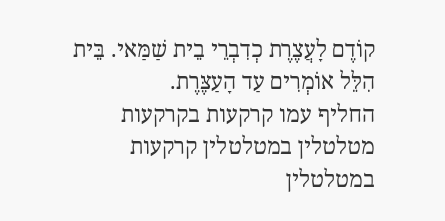קוֹדֶם לָעֲצֶרֶת כְדִבְרֵי בֵית שַׁמַּאי. בֵּית הִלֵּל אוֹמְרִים עַד הָעַצֶּרֶת.
החליף עמו קרקעות בקרקעות מטלטלין במטלטלין קרקעות במטלטלין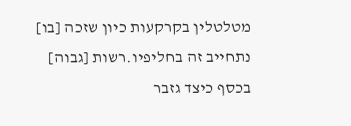מטלטלין בקרקעות כיון שזכה [בו] נתחייב זה בחליפיו.רשות [גבוה] בכסף כיצד גזבר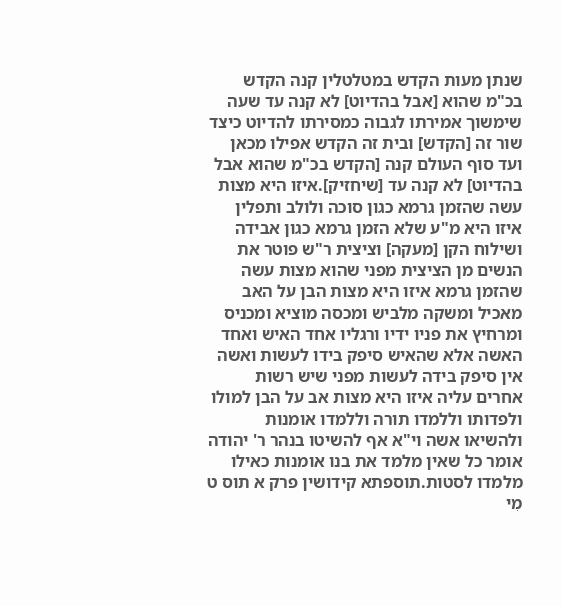שנתן מעות הקדש במטלטלין קנה הקדש בכ"מ שהוא [אבל בהדיוט] לא קנה עד שעה שימשוך אמירתו לגבוה כמסירתו להדיוט כיצד שור זה [הקדש] ובית זה הקדש אפילו מכאן ועד סוף העולם קנה [הקדש בכ"מ שהוא אבל בהדיוט] לא קנה עד [שיחזיק].איזו היא מצות עשה שהזמן גרמא כגון סוכה ולולב ותפלין איזו היא מ"ע שלא הזמן גרמא כגון אבידה ושילוח הקן [מעקה] וציצית ר"ש פוטר את הנשים מן הציצית מפני שהוא מצות עשה שהזמן גרמא איזו היא מצות הבן על האב מאכיל ומשקה מלביש ומכסה מוציא ומכניס ומרחיץ את פניו ידיו ורגליו אחד האיש ואחד האשה אלא שהאיש סיפק בידו לעשות ואשה אין סיפק בידה לעשות מפני שיש רשות אחרים עליה איזו היא מצות אב על הבן למולו ולפדותו וללמדו תורה וללמדו אומנות ולהשיאו אשה וי"א אף להשיטו בנהר ר' יהודה אומר כל שאין מלמד את בנו אומנות כאילו מלמדו לסטות.תוספתא קידושין פרק א תוס ט
מִי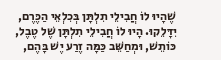שֶׁהָיוּ לוֹ חֲבִילֵי תִלְתָּן בְּכִלְאֵי הַכֶּרֶם, יִדָּלֵקוּ. הָיוּ לוֹ חֲבִילֵי תִלְתָּן שֶׁל טֶבֶל, כּוֹתֵשׁ, וּמְחַשֵּׁב כַּמָּה זֶרַע יֶשׁ בָּהֶם,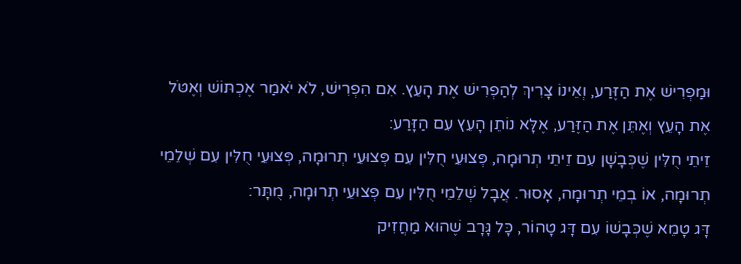וּמַפְרִישׁ אֶת הַזֶּרַע, וְאֵינוֹ צָרִיךְ לְהַפְרִישׁ אֶת הָעֵץ. אִם הִפְרִישׁ, לֹא יֹאמַר אֶכְתּוֹשׁ וְאֶטֹּל אֶת הָעֵץ וְאֶתֵּן אֶת הַזֶּרַע, אֶלָּא נוֹתֵן הָעֵץ עִם הַזָּרַע:
זֵיתֵי חֻלִּין שֶׁכְּבָשָׁן עִם זֵיתֵי תְרוּמָה, פְּצוּעֵי חֻלִּין עִם פְּצוּעֵי תְרוּמָה, פְּצוּעֵי חֻלִּין עִם שְׁלֵמֵי תְרוּמָה, אוֹ בְמֵי תְרוּמָה, אָסוּר. אֲבָל שְׁלֵמֵי חֻלִּין עִם פְּצוּעֵי תְרוּמָה, מֻתָּר:
דָּג טָמֵא שֶׁכְּבָשׁוֹ עִם דָּג טָהוֹר, כָּל גָּרָב שֶׁהוּא מַחֲזִיק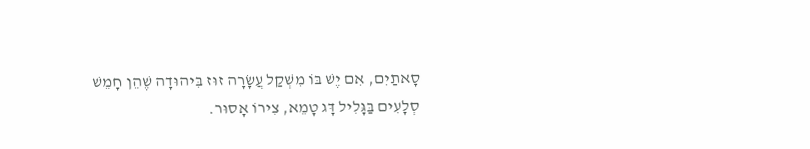סָאתַיִם, אִם יֶשׁ בּוֹ מִשְׁקַל עֲשָׂרָה זוּז בִּיהוּדָה שֶׁהֵן חָמֵשׁ סְלָעִים בַּגָּלִיל דָּג טָמֵא, צִירוֹ אָסוּר.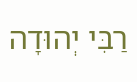רַבִּי יְהוּדָה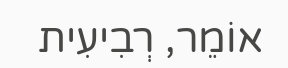אוֹמֵר, רְבִיעִית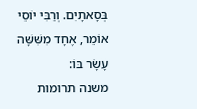בְּסָאתָיִם. וְרַבִּי יוֹסֵי אוֹמֵר, אֶחָד מִשִּׁשָּׁה עָשָׂר בּוֹ:
משנה תרומות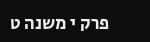פרק י משנה ט